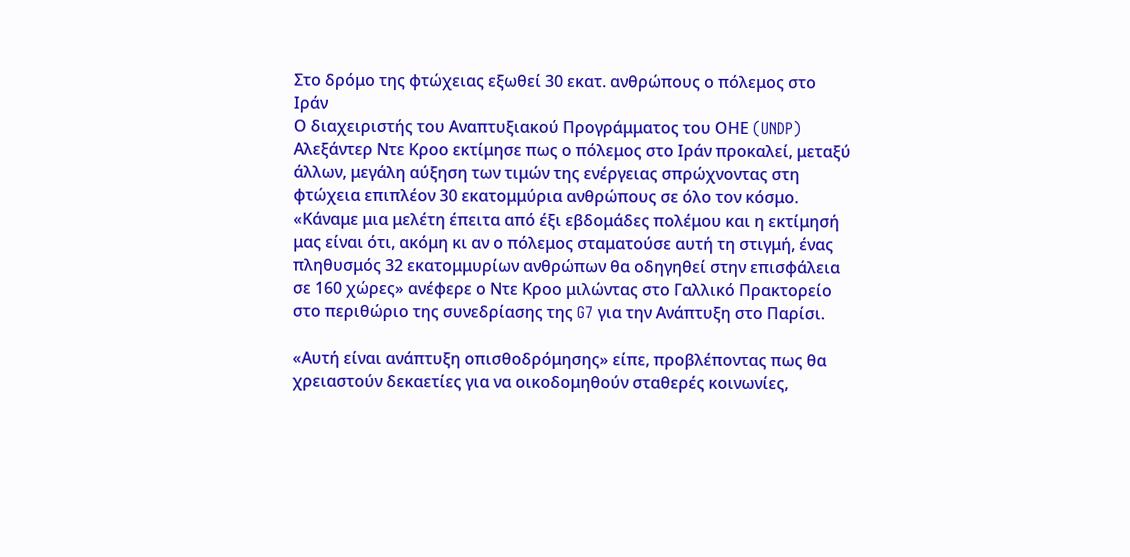Στο δρόμο της φτώχειας εξωθεί 30 εκατ. ανθρώπους ο πόλεμος στο Ιράν
Ο διαχειριστής του Αναπτυξιακού Προγράμματος του ΟΗΕ (UNDP) Αλεξάντερ Ντε Κροο εκτίμησε πως ο πόλεμος στο Ιράν προκαλεί, μεταξύ άλλων, μεγάλη αύξηση των τιμών της ενέργειας σπρώχνοντας στη φτώχεια επιπλέον 30 εκατομμύρια ανθρώπους σε όλο τον κόσμο.
«Κάναμε μια μελέτη έπειτα από έξι εβδομάδες πολέμου και η εκτίμησή μας είναι ότι, ακόμη κι αν ο πόλεμος σταματούσε αυτή τη στιγμή, ένας πληθυσμός 32 εκατομμυρίων ανθρώπων θα οδηγηθεί στην επισφάλεια σε 160 χώρες» ανέφερε ο Ντε Κροο μιλώντας στο Γαλλικό Πρακτορείο στο περιθώριο της συνεδρίασης της G7 για την Ανάπτυξη στο Παρίσι.

«Αυτή είναι ανάπτυξη οπισθοδρόμησης» είπε, προβλέποντας πως θα χρειαστούν δεκαετίες για να οικοδομηθούν σταθερές κοινωνίες,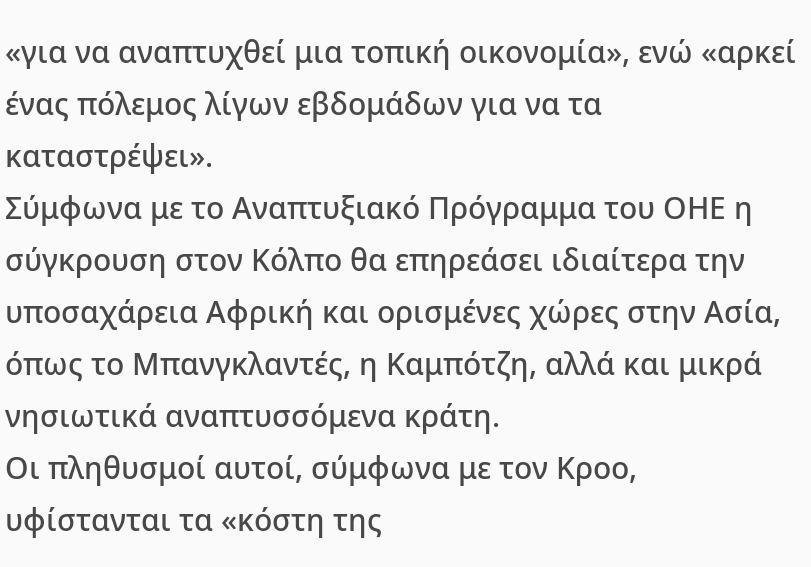«για να αναπτυχθεί μια τοπική οικονομία», ενώ «αρκεί ένας πόλεμος λίγων εβδομάδων για να τα καταστρέψει».
Σύμφωνα με το Αναπτυξιακό Πρόγραμμα του ΟΗΕ η σύγκρουση στον Κόλπο θα επηρεάσει ιδιαίτερα την υποσαχάρεια Αφρική και ορισμένες χώρες στην Ασία, όπως το Μπανγκλαντές, η Καμπότζη, αλλά και μικρά νησιωτικά αναπτυσσόμενα κράτη.
Οι πληθυσμοί αυτοί, σύμφωνα με τον Κροο, υφίστανται τα «κόστη της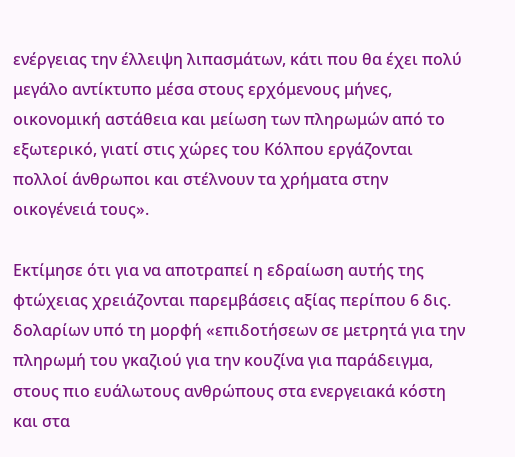ενέργειας την έλλειψη λιπασμάτων, κάτι που θα έχει πολύ μεγάλο αντίκτυπο μέσα στους ερχόμενους μήνες, οικονομική αστάθεια και μείωση των πληρωμών από το εξωτερικό, γιατί στις χώρες του Κόλπου εργάζονται πολλοί άνθρωποι και στέλνουν τα χρήματα στην οικογένειά τους».

Εκτίμησε ότι για να αποτραπεί η εδραίωση αυτής της φτώχειας χρειάζονται παρεμβάσεις αξίας περίπου 6 δις. δολαρίων υπό τη μορφή «επιδοτήσεων σε μετρητά για την πληρωμή του γκαζιού για την κουζίνα για παράδειγμα, στους πιο ευάλωτους ανθρώπους στα ενεργειακά κόστη και στα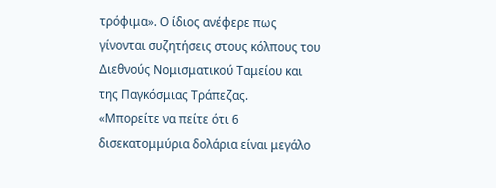τρόφιμα». Ο ίδιος ανέφερε πως γίνονται συζητήσεις στους κόλπους του Διεθνούς Νομισματικού Ταμείου και της Παγκόσμιας Τράπεζας.
«Μπορείτε να πείτε ότι 6 δισεκατομμύρια δολάρια είναι μεγάλο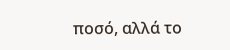ποσό, αλλά το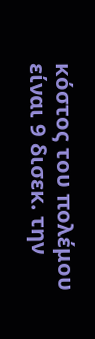κόστος του πολέμου είναι 9 δισεκ. την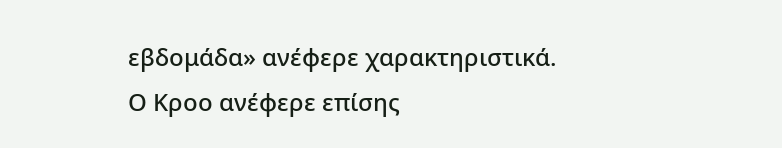εβδομάδα» ανέφερε χαρακτηριστικά.
Ο Κροο ανέφερε επίσης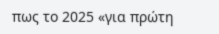πως το 2025 «για πρώτη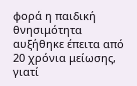φορά η παιδική θνησιμότητα αυξήθηκε έπειτα από 20 χρόνια μείωσης, γιατί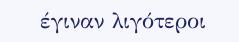έγιναν λιγότεροι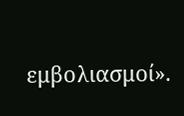εμβολιασμοί».